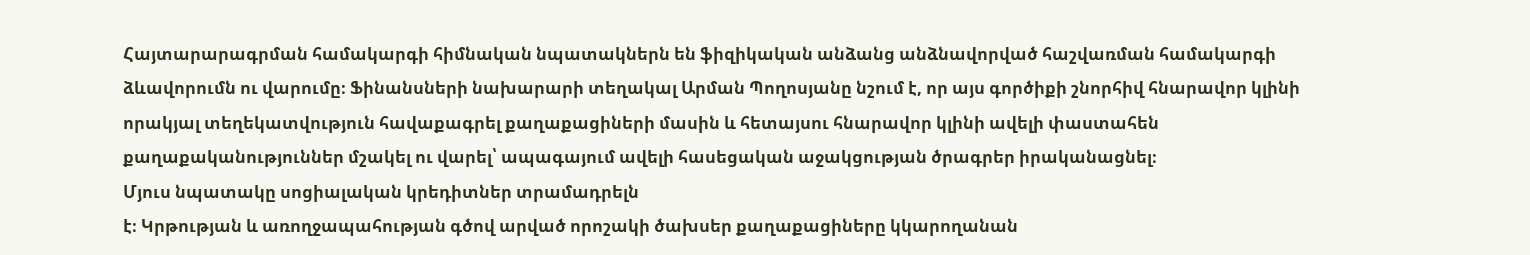Հայտարարագրման համակարգի հիմնական նպատակներն են ֆիզիկական անձանց անձնավորված հաշվառման համակարգի ձևավորումն ու վարումը։ Ֆինանսների նախարարի տեղակալ Արման Պողոսյանը նշում է, որ այս գործիքի շնորհիվ հնարավոր կլինի որակյալ տեղեկատվություն հավաքագրել քաղաքացիների մասին և հետայսու հնարավոր կլինի ավելի փաստահեն քաղաքականություններ մշակել ու վարել՝ ապագայում ավելի հասեցական աջակցության ծրագրեր իրականացնել։
Մյուս նպատակը սոցիալական կրեդիտներ տրամադրելն
է։ Կրթության և առողջապահության գծով արված որոշակի ծախսեր քաղաքացիները կկարողանան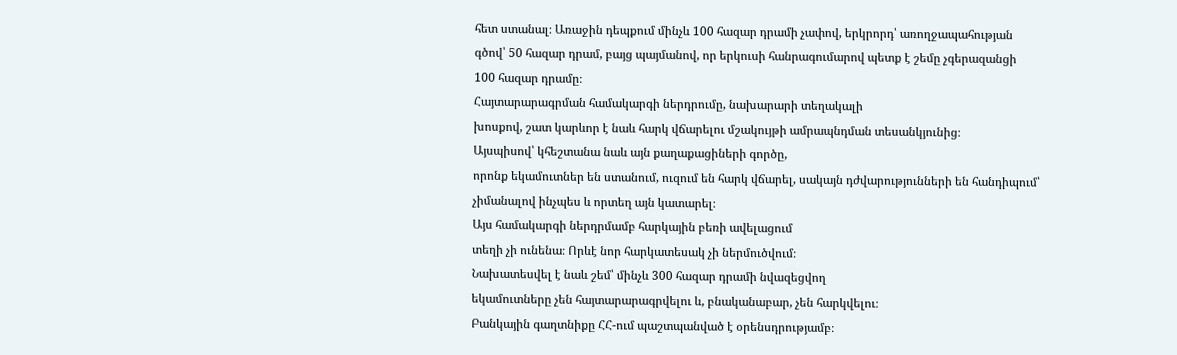հետ ստանալ։ Առաջին դեպքում մինչև 100 հազար դրամի չափով, երկրորդ՝ առողջապահության
գծով՝ 50 հազար դրամ, բայց պայմանով, որ երկուսի հանրագումարով պետք է շեմը չգերազանցի
100 հազար դրամը։
Հայտարարագրման համակարգի ներդրումը, նախարարի տեղակալի
խոսքով, շատ կարևոր է նաև հարկ վճարելու մշակույթի ամրապնդման տեսանկյունից։
Այսպիսով՝ կհեշտանա նաև այն քաղաքացիների գործը,
որոնք եկամուտներ են ստանում, ուզում են հարկ վճարել, սակայն դժվարությունների են հանդիպում՝
չիմանալով ինչպես և որտեղ այն կատարել։
Այս համակարգի ներդրմամբ հարկային բեռի ավելացում
տեղի չի ունենա։ Որևէ նոր հարկատեսակ չի ներմուծվում։
Նախատեսվել է նաև շեմ՝ մինչև 300 հազար դրամի նվազեցվող
եկամուտները չեն հայտարարագրվելու և, բնականաբար, չեն հարկվելու։
Բանկային գաղտնիքը ՀՀ-ում պաշտպանված է օրենսդրությամբ։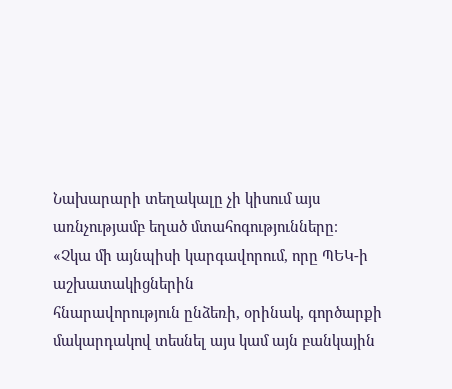Նախարարի տեղակալը չի կիսում այս առնչությամբ եղած մտահոգությունները։
«Չկա մի այնպիսի կարգավորում, որը ՊԵԿ-ի աշխատակիցներին
հնարավորություն ընձեռի, օրինակ, գործարքի մակարդակով տեսնել այս կամ այն բանկային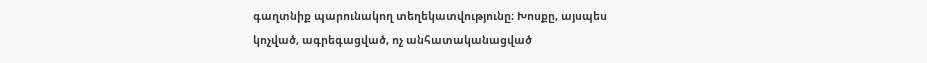գաղտնիք պարունակող տեղեկատվությունը։ Խոսքը, այսպես կոչված, ագրեգացված, ոչ անհատականացված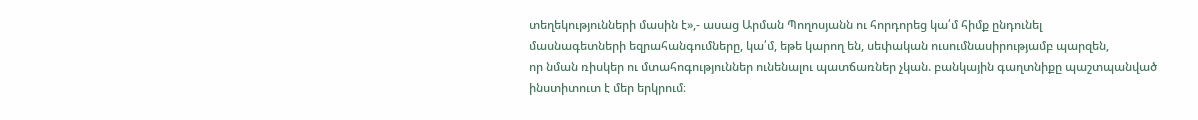տեղեկությունների մասին է»,- ասաց Արման Պողոսյանն ու հորդորեց կա՛մ հիմք ընդունել
մասնագետների եզրահանգումները, կա՛մ, եթե կարող են, սեփական ուսումնասիրությամբ պարզեն,
որ նման ռիսկեր ու մտահոգություններ ունենալու պատճառներ չկան. բանկային գաղտնիքը պաշտպանված
ինստիտուտ է մեր երկրում։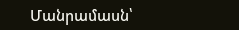Մանրամասն՝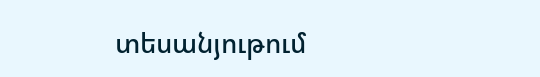տեսանյութում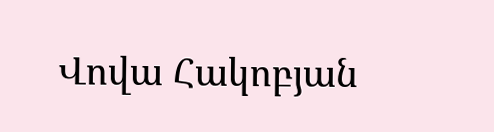Վովա Հակոբյան